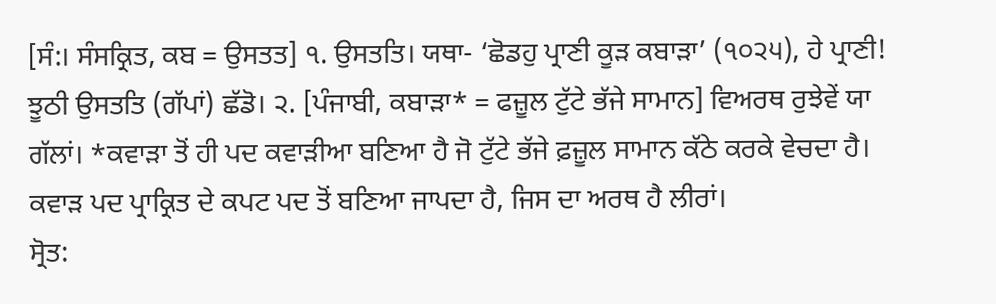[ਸੰ:। ਸੰਸਕ੍ਰਿਤ, ਕਬ = ਉਸਤਤ] ੧. ਉਸਤਤਿ। ਯਥਾ- ‘ਛੋਡਹੁ ਪ੍ਰਾਣੀ ਕੂੜ ਕਬਾੜਾ’ (੧੦੨੫), ਹੇ ਪ੍ਰਾਣੀ! ਝੂਠੀ ਉਸਤਤਿ (ਗੱਪਾਂ) ਛੱਡੋ। ੨. [ਪੰਜਾਬੀ, ਕਬਾੜਾ* = ਫਜ਼ੂਲ ਟੁੱਟੇ ਭੱਜੇ ਸਾਮਾਨ] ਵਿਅਰਥ ਰੁਝੇਵੇਂ ਯਾ ਗੱਲਾਂ। *ਕਵਾੜਾ ਤੋਂ ਹੀ ਪਦ ਕਵਾੜੀਆ ਬਣਿਆ ਹੈ ਜੋ ਟੁੱਟੇ ਭੱਜੇ ਫ਼ਜ਼ੂਲ ਸਾਮਾਨ ਕੱਠੇ ਕਰਕੇ ਵੇਚਦਾ ਹੈ। ਕਵਾੜ ਪਦ ਪ੍ਰਾਕ੍ਰਿਤ ਦੇ ਕਪਟ ਪਦ ਤੋਂ ਬਣਿਆ ਜਾਪਦਾ ਹੈ, ਜਿਸ ਦਾ ਅਰਥ ਹੈ ਲੀਰਾਂ।
ਸ੍ਰੋਤ: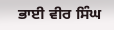ਭਾਈ ਵੀਰ ਸਿੰਘ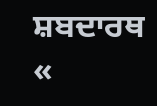ਸ਼ਬਦਾਰਥ
«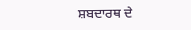ਸ਼ਬਦਾਰਥ ਦੇ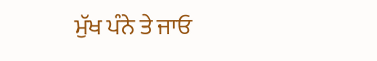ਮੁੱਖ ਪੰਨੇ ਤੇ ਜਾਓ